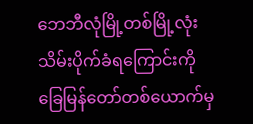ဘေဘီလုံမြို့တစ်မြို့လုံးသိမ်းပိုက်ခံရကြောင်းကို ခြေမြန်တော်တစ်ယောက်မှ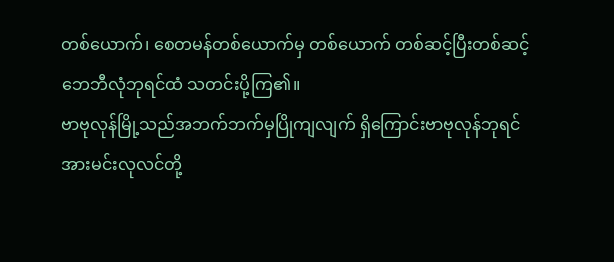တစ်ယောက်၊ စေတမန်တစ်ယောက်မှ တစ်ယောက် တစ်ဆင့်ပြီးတစ်ဆင့် ဘေဘီလုံဘုရင်ထံ သတင်းပို့ကြ၏။
ဗာဗုလုန်မြို့သည်အဘက်ဘက်မှပြိုကျလျက် ရှိကြောင်းဗာဗုလုန်ဘုရင်အားမင်းလုလင်တို့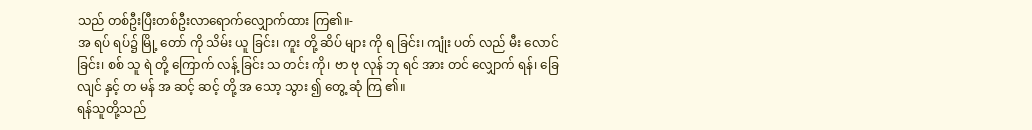သည် တစ်ဦးပြီးတစ်ဦးလာရောက်လျှောက်ထား ကြ၏။-
အ ရပ် ရပ်၌ မြို့ တော် ကို သိမ်း ယူ ခြင်း၊ ကူး တို့ ဆိပ် များ ကို ရ ခြင်း၊ ကျုံး ပတ် လည် မီး လောင် ခြင်း၊ စစ် သူ ရဲ တို့ ကြောက် လန့် ခြင်း သ တင်း ကို၊ ဗာ ဗု လုန် ဘု ရင် အား တင် လျှောက် ရန်၊ ခြေ လျင် နှင့် တ မန် အ ဆင့် ဆင့် တို့ အ သော့ သွား ၍ တွေ့ ဆုံ ကြ ၏။
ရန်သူတို့သည်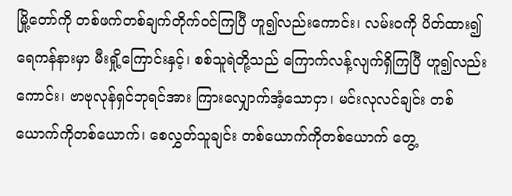မြို့တော်ကို တစ်ဖက်တစ်ချက်တိုက်ဝင်ကြပြီ ဟူ၍လည်းကောင်း၊ လမ်းဝကို ပိတ်ထား၍ ရေကန်နားမှာ မီးရှို့ကြောင်းနှင့်၊ စစ်သူရဲတို့သည် ကြောက်လန့်လျက်ရှိကြပြီ ဟူ၍လည်းကောင်း၊ ဗာဗုလုန်ရှင်ဘုရင်အား ကြားလျှောက်အံ့သောငှာ၊ မင်းလုလင်ချင်း တစ်ယောက်ကိုတစ်ယောက်၊ စေလွှတ်သူချင်း တစ်ယောက်ကိုတစ်ယောက် တွေ့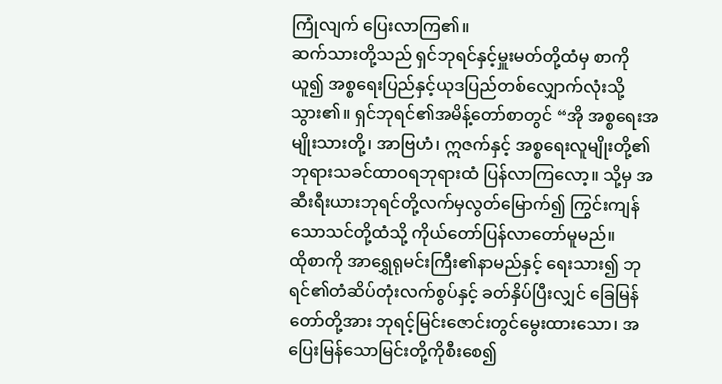ကြုံလျက် ပြေးလာကြ၏။
ဆက်သားတို့သည် ရှင်ဘုရင်နှင့်မှူးမတ်တို့ထံမှ စာကိုယူ၍ အစ္စရေးပြည်နှင့်ယုဒပြည်တစ်လျှောက်လုံးသို့သွား၏။ ရှင်ဘုရင်၏အမိန့်တော်စာတွင် “အို အစ္စရေးအမျိုးသားတို့၊ အာဗြဟံ၊ ဣဇက်နှင့် အစ္စရေးလူမျိုးတို့၏ဘုရားသခင်ထာဝရဘုရားထံ ပြန်လာကြလော့။ သို့မှ အဆီးရီးယားဘုရင်တို့လက်မှလွတ်မြောက်၍ ကြွင်းကျန်သောသင်တို့ထံသို့ ကိုယ်တော်ပြန်လာတော်မူမည်။
ထိုစာကို အာရွှေရုမင်းကြီး၏နာမည်နှင့် ရေးသား၍ ဘုရင်၏တံဆိပ်တုံးလက်စွပ်နှင့် ခတ်နှိပ်ပြီးလျှင် ခြေမြန်တော်တို့အား ဘုရင့်မြင်းဇောင်းတွင်မွေးထားသော၊ အပြေးမြန်သောမြင်းတို့ကိုစီးစေ၍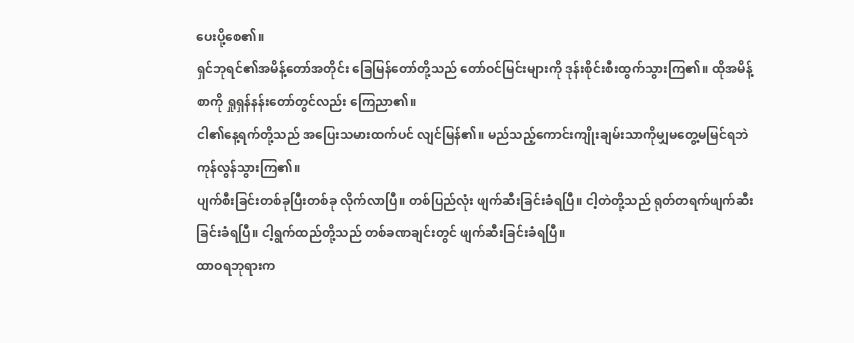ပေးပို့စေ၏။
ရှင်ဘုရင်၏အမိန့်တော်အတိုင်း ခြေမြန်တော်တို့သည် တော်ဝင်မြင်းများကို ဒုန်းစိုင်းစီးထွက်သွားကြ၏။ ထိုအမိန့်စာကို ရှုရှန်နန်းတော်တွင်လည်း ကြေညာ၏။
ငါ၏နေ့ရက်တို့သည် အပြေးသမားထက်ပင် လျင်မြန်၏။ မည်သည့်ကောင်းကျိုးချမ်းသာကိုမျှမတွေ့မမြင်ရဘဲ ကုန်လွန်သွားကြ၏။
ပျက်စီးခြင်းတစ်ခုပြီးတစ်ခု လိုက်လာပြီ။ တစ်ပြည်လုံး ဖျက်ဆီးခြင်းခံရပြီ။ ငါ့တဲတို့သည် ရုတ်တရက်ဖျက်ဆီးခြင်းခံရပြီ။ ငါ့ရွက်ထည်တို့သည် တစ်ခဏချင်းတွင် ဖျက်ဆီးခြင်းခံရပြီ။
ထာဝရဘုရားက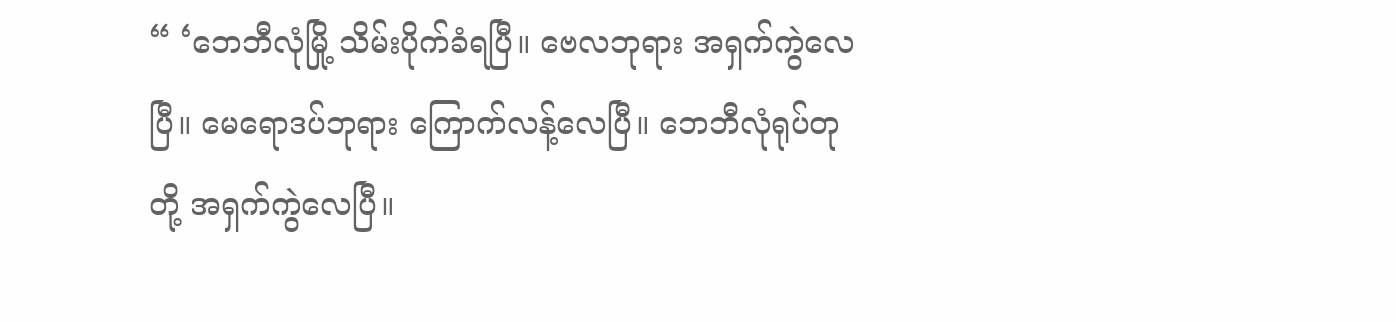“ ‘ဘေဘီလုံမြို့ သိမ်းပိုက်ခံရပြီ။ ဗေလဘုရား အရှက်ကွဲလေပြီ။ မေရောဒပ်ဘုရား ကြောက်လန့်လေပြီ။ ဘေဘီလုံရုပ်တုတို့ အရှက်ကွဲလေပြီ။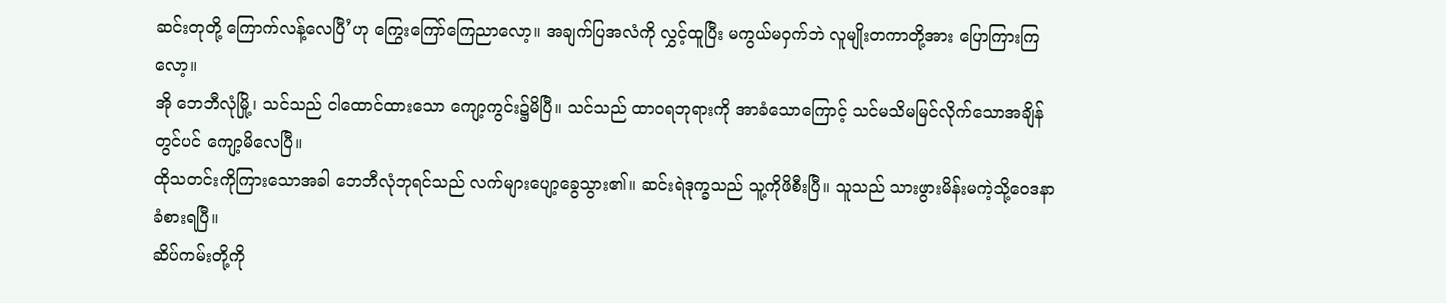ဆင်းတုတို့ ကြောက်လန့်လေပြီ’ဟု ကြွေးကြော်ကြေညာလော့။ အချက်ပြအလံကို လွှင့်ထူပြီး မကွယ်မဝှက်ဘဲ လူမျိုးတကာတို့အား ပြောကြားကြလော့။
အို ဘေဘီလုံမြို့၊ သင်သည် ငါထောင်ထားသော ကျော့ကွင်း၌မိပြီ။ သင်သည် ထာဝရဘုရားကို အာခံသောကြောင့် သင်မသိမမြင်လိုက်သောအချိန်တွင်ပင် ကျော့မိလေပြီ။
ထိုသတင်းကိုကြားသောအခါ ဘေဘီလုံဘုရင်သည် လက်များပျော့ခွေသွား၏။ ဆင်းရဲဒုက္ခသည် သူ့ကိုဖိစီးပြီ။ သူသည် သားဖွားမိန်းမကဲ့သို့ဝေဒနာခံစားရပြီ။
ဆိပ်ကမ်းတို့ကို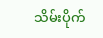သိမ်းပိုက်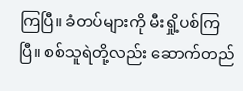ကြပြီ။ ခံတပ်များကို မီးရှို့ပစ်ကြပြီ။ စစ်သူရဲတို့လည်း ဆောက်တည်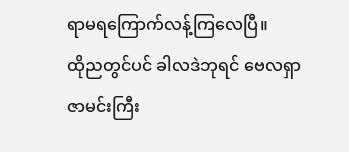ရာမရကြောက်လန့်ကြလေပြီ။
ထိုညတွင်ပင် ခါလဒဲဘုရင် ဗေလရှာဇာမင်းကြီး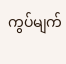ကွပ်မျက်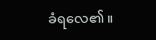ခံရလေ၏။